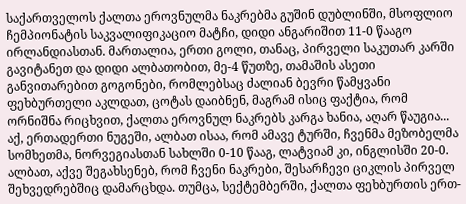საქართველოს ქალთა ეროვნულმა ნაკრებმა გუშინ დუბლინში, მსოფლიო ჩემპიონატის საკვალიფიკაციო მატჩი, დიდი ანგარიშით 11-0 წააგო ირლანდიასთან. მართალია, ერთი გოლი, თანაც, პირველი საკუთარ კარში გავიტანეთ და დიდი ალბათობით, მე-4 წუთზე, თამაშის ასეთი განვითარებით გოგონები, რომლებსაც ძალიან ბევრი წამყვანი ფეხბურთელი აკლდათ, ცოტას დაიბნენ, მაგრამ ისიც ფაქტია, რომ ორნიშნა რიცხვით, ქალთა ეროვნულ ნაკრებს კარგა ხანია, აღარ წაუგია... აქ, ერთადერთი ნუგეში, ალბათ ისაა, რომ ამავე ტურში, ჩვენმა მეზობელმა სომხეთმა, ნორვეგიასთან სახლში 0-10 წააგ, ლატვიამ კი, ინგლისში 20-0.
ალბათ, აქვე შეგახსენებ, რომ ჩვენი ნაკრები, შესარჩევი ციკლის პირველ შეხვედრებშიც დამარცხდა. თუმცა, სექტემბერში, ქალთა ფეხბურთის ერთ-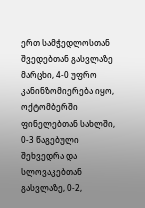ერთ სამჭედლოსთან შვედებთან გასვლაზე მარცხი, 4-0 უფრო კანინზომიერება იყო, ოქტომბერში ფინელებთან სახლში, 0-3 წაგებული შეხვედრა და სლოვაკებთან გასვლაზე, 0-2,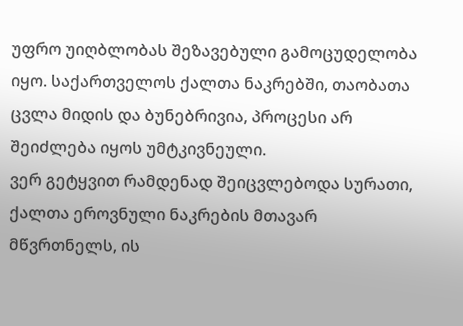უფრო უიღბლობას შეზავებული გამოცუდელობა იყო. საქართველოს ქალთა ნაკრებში, თაობათა ცვლა მიდის და ბუნებრივია, პროცესი არ შეიძლება იყოს უმტკივნეული.
ვერ გეტყვით რამდენად შეიცვლებოდა სურათი, ქალთა ეროვნული ნაკრების მთავარ მწვრთნელს, ის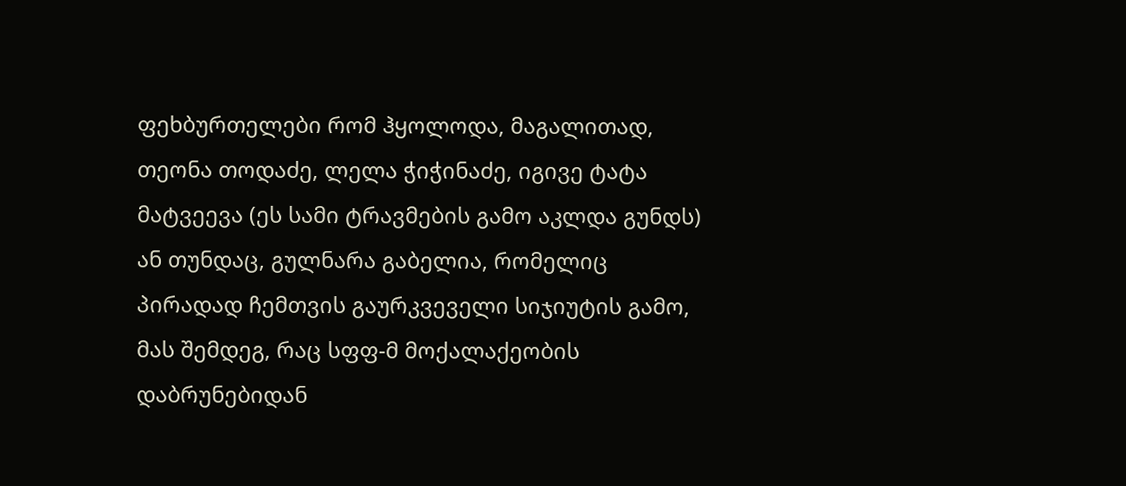ფეხბურთელები რომ ჰყოლოდა, მაგალითად, თეონა თოდაძე, ლელა ჭიჭინაძე, იგივე ტატა მატვეევა (ეს სამი ტრავმების გამო აკლდა გუნდს) ან თუნდაც, გულნარა გაბელია, რომელიც პირადად ჩემთვის გაურკვეველი სიჯიუტის გამო, მას შემდეგ, რაც სფფ-მ მოქალაქეობის დაბრუნებიდან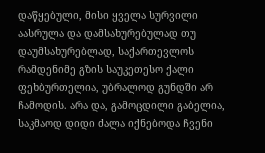დაწყებული, მისი ყველა სურვილი აასრულა და დამსახურებულად თუ დაუმსახურებლად, საქართევლოს რამდენიმე გზის საუკეთესო ქალი ფეხბურთელია, უბრალოდ გუნდში არ ჩამოდის. არა და, გამოცდილი გაბელია, საკმაოდ დიდი ძალა იქნებოდა ჩვენი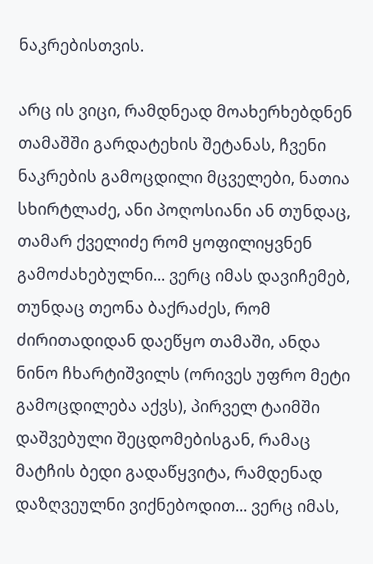ნაკრებისთვის.

არც ის ვიცი, რამდნეად მოახერხებდნენ თამაშში გარდატეხის შეტანას, ჩვენი ნაკრების გამოცდილი მცველები, ნათია სხირტლაძე, ანი პოღოსიანი ან თუნდაც, თამარ ქველიძე რომ ყოფილიყვნენ გამოძახებულნი... ვერც იმას დავიჩემებ, თუნდაც თეონა ბაქრაძეს, რომ ძირითადიდან დაეწყო თამაში, ანდა ნინო ჩხარტიშვილს (ორივეს უფრო მეტი გამოცდილება აქვს), პირველ ტაიმში დაშვებული შეცდომებისგან, რამაც მატჩის ბედი გადაწყვიტა, რამდენად დაზღვეულნი ვიქნებოდით... ვერც იმას,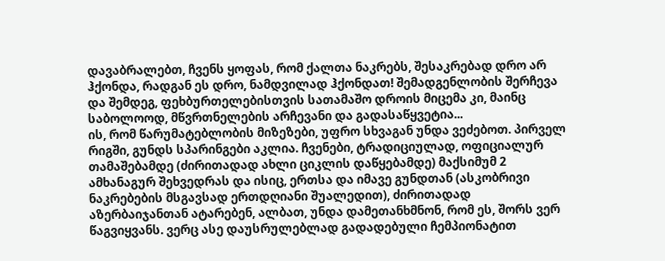დავაბრალებთ, ჩვენს ყოფას, რომ ქალთა ნაკრებს, შესაკრებად დრო არ ჰქონდა, რადგან ეს დრო, ნამდვილად ჰქონდათ! შემადგენლობის შერჩევა და შემდეგ, ფეხბურთელებისთვის სათამაშო დროის მიცემა კი, მაინც საბოლოოდ, მწვრთნელების არჩევანი და გადასაწყვეტია...
ის, რომ წარუმატებლობის მიზეზები, უფრო სხვაგან უნდა ვეძებოთ. პირველ რიგში, გუნდს სპარინგები აკლია. ჩვენები, ტრადიციულად, ოფიციალურ თამაშებამდე (ძირითადად ახლი ციკლის დაწყებამდე) მაქსიმუმ 2 ამხანაგურ შეხვედრას და ისიც, ერთსა და იმავე გუნდთან (ასკობრივი ნაკრებების მსგავსად ერთდღიანი შუალედით), ძირითადად აზერბაიჯანთან ატარებენ, ალბათ, უნდა დამეთანხმნონ, რომ ეს, შორს ვერ წაგვიყვანს. ვერც ასე დაუსრულებლად გადადებული ჩემპიონატით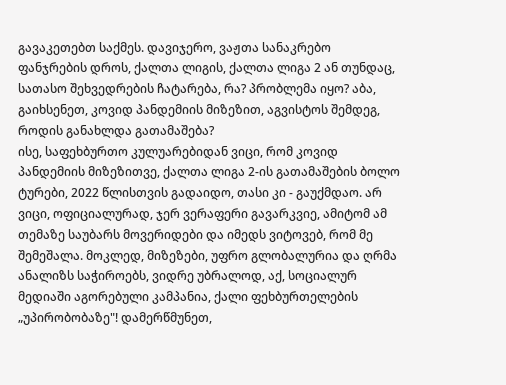გავაკეთებთ საქმეს. დავიჯერო, ვაჟთა სანაკრებო ფანჯრების დროს, ქალთა ლიგის, ქალთა ლიგა 2 ან თუნდაც, სათასო შეხვედრების ჩატარება, რა? პრობლემა იყო? აბა, გაიხსენეთ, კოვიდ პანდემიის მიზეზით, აგვისტოს შემდეგ, როდის განახლდა გათამაშება?
ისე, საფეხბურთო კულუარებიდან ვიცი, რომ კოვიდ პანდემიის მიზეზითვე, ქალთა ლიგა 2-ის გათამაშების ბოლო ტურები, 2022 წლისთვის გადაიდო, თასი კი - გაუქმდაო. არ ვიცი, ოფიციალურად, ჯერ ვერაფერი გავარკვიე, ამიტომ ამ თემაზე საუბარს მოვერიდები და იმედს ვიტოვებ, რომ მე შემეშალა. მოკლედ, მიზეზები, უფრო გლობალურია და ღრმა ანალიზს საჭიროებს, ვიდრე უბრალოდ, აქ, სოციალურ მედიაში აგორებული კამპანია, ქალი ფეხბურთელების „უპირობობაზე"! დამერწმუნეთ,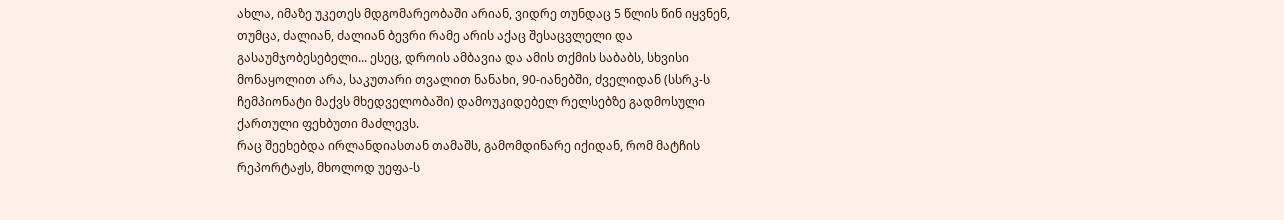ახლა, იმაზე უკეთეს მდგომარეობაში არიან, ვიდრე თუნდაც 5 წლის წინ იყვნენ, თუმცა, ძალიან, ძალიან ბევრი რამე არის აქაც შესაცვლელი და გასაუმჯობესებელი... ესეც, დროის ამბავია და ამის თქმის საბაბს, სხვისი მონაყოლით არა, საკუთარი თვალით ნანახი, 90-იანებში, ძველიდან (სსრკ-ს ჩემპიონატი მაქვს მხედველობაში) დამოუკიდებელ რელსებზე გადმოსული ქართული ფეხბუთი მაძლევს.
რაც შეეხებდა ირლანდიასთან თამაშს, გამომდინარე იქიდან, რომ მატჩის რეპორტაჟს, მხოლოდ უეფა-ს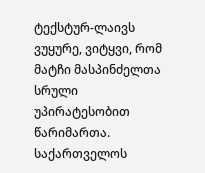ტექსტურ-ლაივს ვუყურე, ვიტყვი, რომ მატჩი მასპინძელთა სრული უპირატესობით წარიმართა. საქართველოს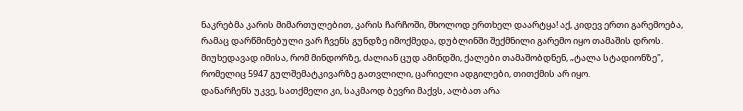ნაკრებმა კარის მიმართულებით, კარის ჩარჩოში, მხოლოდ ერთხელ დაარტყა! აქ, კიდევ ერთი გარემოება, რამაც დარწმინებული ვარ ჩვენს გუნდზე იმოქმედა, დუბლინში შექმნილი გარემო იყო თამაშის დროს. მიუხედავად იმისა, რომ მინდორზე, ძალიან ცუდ ამინდში, ქალები თამაშობდნენ, „ტალა სტადიონზე", რომელიც 5947 გულშემატკივარზე გათვლილი, ცარიელი ადგილები, თითქმის არ იყო.
დანარჩენს უკვე, სათქმელი კი, საკმაოდ ბევრი მაქვს, ალბათ არა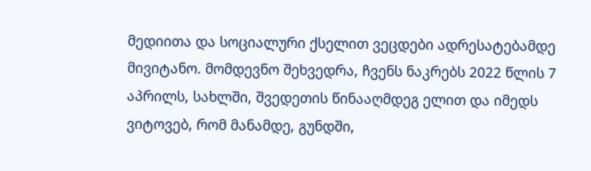მედიითა და სოციალური ქსელით ვეცდები ადრესატებამდე მივიტანო. მომდევნო შეხვედრა, ჩვენს ნაკრებს 2022 წლის 7 აპრილს, სახლში, შვედეთის წინააღმდეგ ელით და იმედს ვიტოვებ, რომ მანამდე, გუნდში,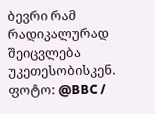ბევრი რამ რადიკალურად შეიცვლება უკეთესობისკენ.
ფოტო: @BBC /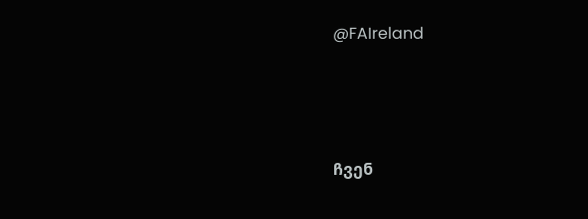@FAIreland





ჩვენ